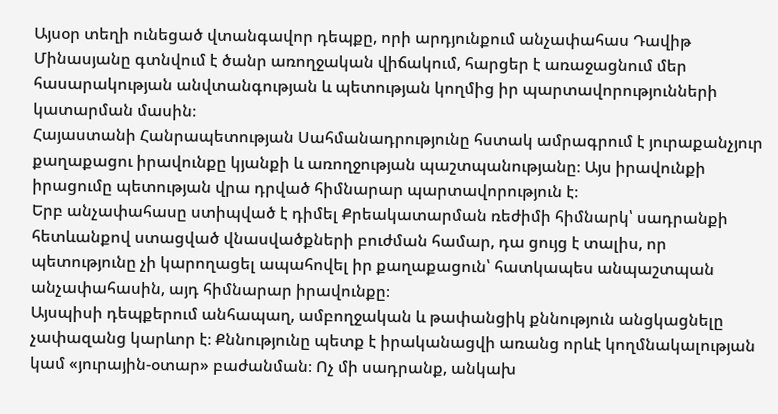Այսօր տեղի ունեցած վտանգավոր դեպքը, որի արդյունքում անչափահաս Դավիթ Մինասյանը գտնվում է ծանր առողջական վիճակում, հարցեր է առաջացնում մեր հասարակության անվտանգության և պետության կողմից իր պարտավորությունների կատարման մասին։
Հայաստանի Հանրապետության Սահմանադրությունը հստակ ամրագրում է յուրաքանչյուր քաղաքացու իրավունքը կյանքի և առողջության պաշտպանությանը։ Այս իրավունքի իրացումը պետության վրա դրված հիմնարար պարտավորություն է։
Երբ անչափահասը ստիպված է դիմել Քրեակատարման ռեժիմի հիմնարկ՝ սադրանքի հետևանքով ստացված վնասվածքների բուժման համար, դա ցույց է տալիս, որ պետությունը չի կարողացել ապահովել իր քաղաքացուն՝ հատկապես անպաշտպան անչափահասին, այդ հիմնարար իրավունքը։
Այսպիսի դեպքերում անհապաղ, ամբողջական և թափանցիկ քննություն անցկացնելը չափազանց կարևոր է։ Քննությունը պետք է իրականացվի առանց որևէ կողմնակալության կամ «յուրային-օտար» բաժանման։ Ոչ մի սադրանք, անկախ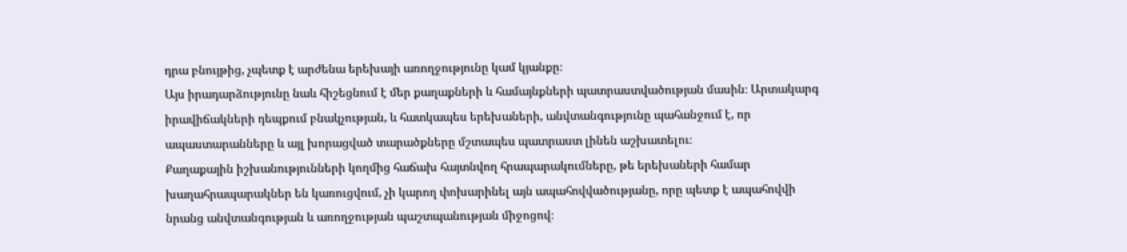դրա բնույթից, չպետք է արժենա երեխայի առողջությունը կամ կյանքը։
Այս իրադարձությունը նաև հիշեցնում է մեր քաղաքների և համայնքների պատրաստվածության մասին։ Արտակարգ իրավիճակների դեպքում բնակչության, և հատկապես երեխաների, անվտանգությունը պահանջում է, որ ապաստարանները և այլ խորացված տարածքները մշտապես պատրաստ լինեն աշխատելու։
Քաղաքային իշխանությունների կողմից հաճախ հայտնվող հրապարակումները, թե երեխաների համար խաղահրապարակներ են կառուցվում, չի կարող փոխարինել այն ապահովվածությանը, որը պետք է ապահովվի նրանց անվտանգության և առողջության պաշտպանության միջոցով։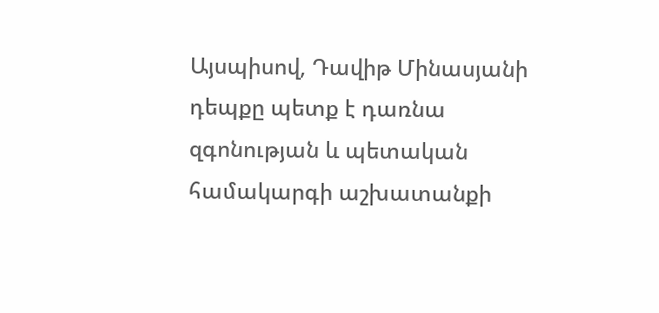Այսպիսով, Դավիթ Մինասյանի դեպքը պետք է դառնա զգոնության և պետական համակարգի աշխատանքի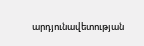արդյունավետության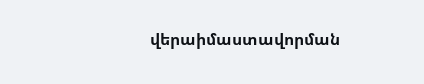վերաիմաստավորման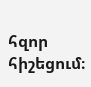հզոր հիշեցում։